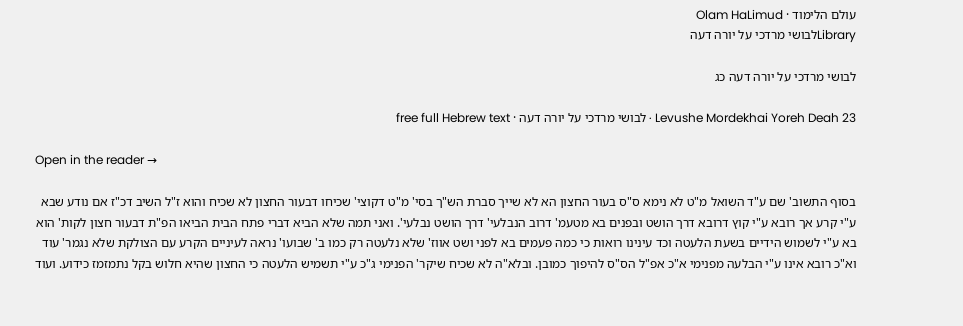עולם הלימוד · Olam HaLimud
Libraryלבושי מרדכי על יורה דעה

לבושי מרדכי על יורה דעה כג

Levushe Mordekhai Yoreh Deah 23 · לבושי מרדכי על יורה דעה · free full Hebrew text

Open in the reader →

בסוף התשוב' שם ע"ד השואל מ"ט לא נימא ס"ס בעור החצון הא לא שייך סברת הש"ך בסי' מ"ט דקוצי' שכיחו דבעור החצון לא שכיח והוא ז"ל השיב דכ"ז אם נודע שבא ע"י קרע אך רובא ע"י קוץ דרובא דרך הושט ובפנים בא מטעמ' דרוב הנבלעי' דרך הושט נבלעי'. ואני תמה שלא הביא דברי פתח הבית הביאו הפ"ת דבעור חצון לקות' הוא בא ע"י לשמוש הידיים בשעת הלעטה וכד עינינו רואות כי כמה פעמים בא לפני ושט אווז' שלא נלעטה רק כמו ב' שבועו' נראה לעיניים הקרע עם הצולקת שלא נגמר' עוד וא"כ רובא אינו ע"י הבלעה מפנימי א"כ אפ"ל הס"ס להיפוך כמובן. ובלא"ה לא שכיח שיקר' הפנימי ג"כ ע"י תשמיש הלעטה כי החצון שהיא חלוש בקל נתמזמז כידוע. ועוד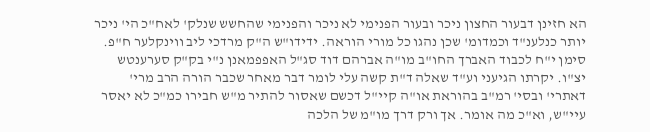הא חזינן דבעור החצון ניכר ובעור הפנימי לא ניכר והפנימי שהחשש שנלק' לאח"כ הי' ניכר יותר כנלענ"ד וכמדומ' שכן נהגו כל מורי הוראה. ידידו"ש ה"ק מרדכי ליב ווינקלער ח"פ. סימן י"ח לכבוד האברך החו"ב מו"ה אברהם דוד סג"ל האפפמאנן נ"י בק"ק סערענטש יצ"ו. יקרתו הגיעני וע"ד שאלה ד"ת קשה עלי לומר דבר מאחר שכבר הורה הרב מרי' דאתרי' ובסי' רמ"ב בהוראת או"ה קיי"ל דכשם שאסור להתיר מ"ש חבירו כמ"כ לא יאסר עיי"ש, וא"כ מה אומר. אך ורק דרך מו"מ של הלכה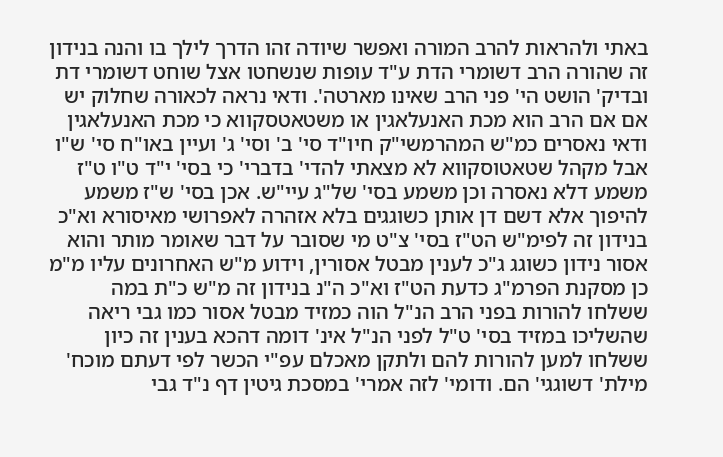באתי ולהראות להרב המורה ואפשר שיודה זהו הדרך לילך בו והנה בנידון זה שהורה הרב דשומרי הדת ע"ד עופות שנשחטו אצל שוחט דשומרי דת ובדיק' הושט הי' פני הרב שאינו מארטה'. ודאי נראה לכאורה שחלוק יש אם אם הרב הוא מכת האנעלאגין או משטאטסקווא כי מכת האנעלאגין ודאי נאסרים כמ"ש המהרמשי"ק חיו"ד סי' ב' וסי' ג' ועיין באו"ח סי' ש"ו אבל מקהל שטאטוסקווא לא מצאתי להדי' בדברי' כי בסי' י"ד ט"ו ט"ז משמע דלא נאסרה וכן משמע בסי' של"ג עיי"ש. אכן בסי' ש"ז משמע להיפוך אלא דשם דן אותן כשוגגים בלא אזהרה לאפרושי מאיסורא וא"כ בנידון זה לפימ"ש הט"ז בסי' צ"ט מי שסובר על דבר שאומר מותר והוא אסור נידון כשוגג ג"כ לענין מבטל אסורין, וידוע מ"ש האחרונים עליו מ"מ כן מסקנת הפרמ"ג כדעת הט"ז וא"כ ה"נ בנידון זה מ"ש כ"ת במה ששלחו להורות בפני הרב הנ"ל הוה כמזיד מבטל אסור כמו גבי ריאה שהשליכו במזיד בסי' ט"ל לפני הנ"ל אינ' דומה דהכא בענין זה כיון ששלחו למען להורות להם ולתקן מאכלם עפ"י הכשר לפי דעתם מוכח' מילת' דשוגגי' הם. ודומי' לזה אמרי' במסכת גיטין דף נ"ד גבי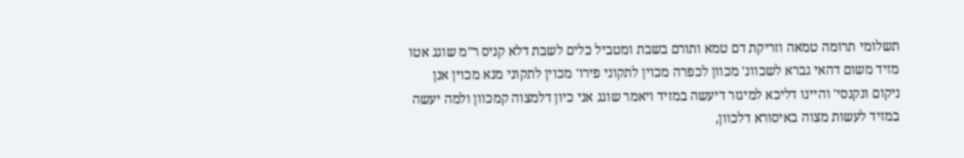תשלומי תרומה טמאה וזריקת דם טמא ותורם בשבת ומטביל כלים לשבת דלא קניס ר"מ שוגג אטו מזיד משום דהאי גברא לשכוונ' מכוון לכפרה מכוין לתקוני פירו' מכוין לתקוני מנא מכוין אנן ניקום ונקנסי' והיינו דליכא למיגזר דיעשה במזיד ויאמר שוגג אני כיון דלמצוה קמכוון ולמה יעשה במזיד לעשות מצוה באיסורא דלכוון,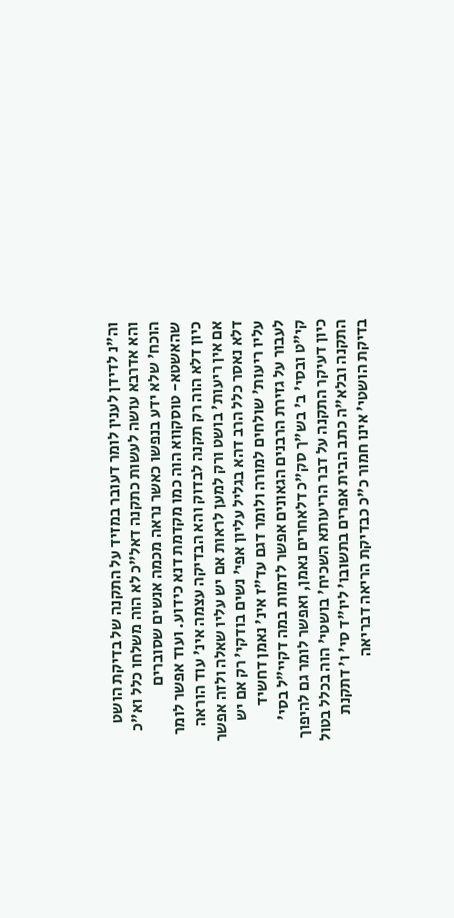וה"נ לדידן לענין לומר דעובר במזיד על התקנה של בדיקת הושט והא אדרבא עושה לעשות כתקנה דאל"כ לא הוה משלחו כלל וא"כ הוכח' שלא ידע בנפשו כאשר נראה מכמה אנשים שסוברים שהאשטא- טוסקווא הוה כמו מקדמת דנא כידוע. ועוד אפשר לומר כיון דלא הוה רק תקנה לבדוק והא הבדיקה עצמה אינ' עוד הוראה אם אין ריעות' בושט ורק למען לראות אם יש עליו שאלה ולזה אפשר דלא נאסר כלל הרב דהא בגליל עליון אפי' נשים בודקי' רק אם יש עליו ריעות' שולחים למורה ולומר דגם עד"ז אינ' נאמן דחשיד לעבור על גזירת הרבנים הגאונים אפשר לדמות במה דקיי"ל בסי' קי"ט ובסי' ב' בש"ך סק"כ דלאחרים נאמן, ואפשר לומר גם להיפוך כיון דעיקר התקנה על דבר הריעותא השכיח' בושטי' הוה בכלל בטול התקנה ובלא"ה כתב הבית אפרים בתשובו' ליו"ד סי' ו' דתקנת בדיקת הושטי' אינו חמור כ"כ כבדיקת הריאה דבריאה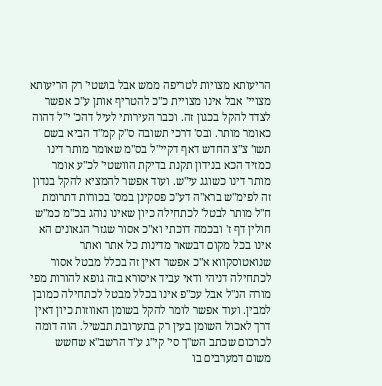הריעותא מצויות לטריפה ממש אבל בושטי' רק הריעותא מצויי' אבל אינו מצויית כ"כ להטריף אותן ע"כ אפשר לצדד להקל בכגון זה. וכבר העירותי לעיל דהכ' י"ל דהוה כאומר מותר. ובס' דרכי תשובה ס"ק קמ"ד הביא בשם תשו' צ"צ החדש דאף דקיי"ל בס"מ שאומר מותר דינו כמזיד הכא בנידון תקנת בדיקת הוושטי' לכ"ע אומר מותר דינו כשוגג עי"ש. ועוד אפשר להמציא להקל בנדון זה לפימ"ש ברא"ה דע"כ פסקינן במס' בכורות דתרומת ח"ל מותר לבטל' לכתחילה כיון שאינו נוהג בכ"מ כמ"ש חולין דף ז' ובכמה דוכתי וא"כ אסור שגזר' הגאונים הא אינו בכל מקום דבשאר מדינות כל אתר ואתר שנואטוסקווא א"כ אפשר דאין זה בכלל מבטל אסור לכתחילה דניהי ודאי עביד איסורא בזה גופא להורות מפי מורה הנ"ל אבל עכ"פ אינו בכלל מבטל לכתחילה כמובן למבין. ועוד אפשר לומר להקל בשומן האווזות כיון דאין דרך לאכול השומן בעין רק בתערובת תבשיל. הוה דומה לכרכום שכתב הש"ך סי' קי"ג ע"ד הרשב"א שחשש משום דמערבים בו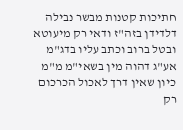חתיכות קטנות מבשר נבילה דלדידן בזה"ז ודאי רק מיעוטא ובטל ברוב וכתב עליו בדג"מ אע"ג דהוה מין בשאי"מ מ"מ כיון שאין דרך לאכול הכרכום רק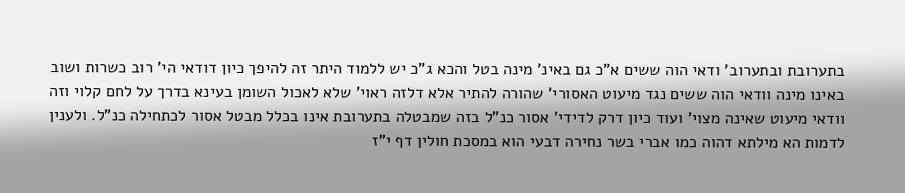בתערובת ובתערוב' ודאי הוה ששים א"כ גם באינ' מינה בטל והכא ג"כ יש ללמוד היתר זה להיפך כיון דודאי הי' רוב כשרות ושוב באינו מינה וודאי הוה ששים נגד מיעוט האסורי' שהורה להתיר אלא דלזה ראוי' שלא לאכול השומן בעינא בדרך על לחם קלוי וזה וודאי מיעוט שאינה מצוי' ועוד כיון דרק לדידי' אסור כנ"ל בזה שמבטלה בתערובת אינו בכלל מבטל אסור לכתחילה כנ"ל. ולענין לדמות הא מילתא דהוה כמו אברי בשר נחירה דבעי הוא במסכת חולין דף י"ז